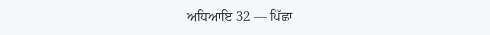ਅਧਿਆਇ 32 — ਪਿੱਛਾ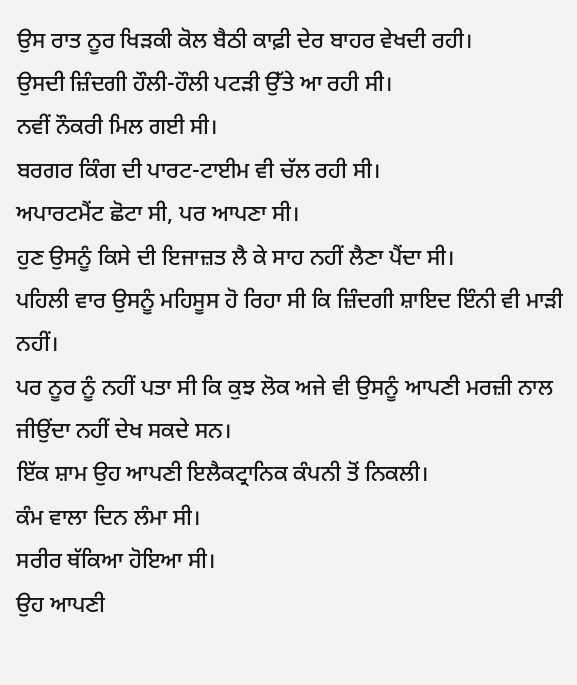ਉਸ ਰਾਤ ਨੂਰ ਖਿੜਕੀ ਕੋਲ ਬੈਠੀ ਕਾਫ਼ੀ ਦੇਰ ਬਾਹਰ ਵੇਖਦੀ ਰਹੀ।
ਉਸਦੀ ਜ਼ਿੰਦਗੀ ਹੌਲੀ-ਹੌਲੀ ਪਟੜੀ ਉੱਤੇ ਆ ਰਹੀ ਸੀ।
ਨਵੀਂ ਨੌਕਰੀ ਮਿਲ ਗਈ ਸੀ।
ਬਰਗਰ ਕਿੰਗ ਦੀ ਪਾਰਟ-ਟਾਈਮ ਵੀ ਚੱਲ ਰਹੀ ਸੀ।
ਅਪਾਰਟਮੈਂਟ ਛੋਟਾ ਸੀ, ਪਰ ਆਪਣਾ ਸੀ।
ਹੁਣ ਉਸਨੂੰ ਕਿਸੇ ਦੀ ਇਜਾਜ਼ਤ ਲੈ ਕੇ ਸਾਹ ਨਹੀਂ ਲੈਣਾ ਪੈਂਦਾ ਸੀ।
ਪਹਿਲੀ ਵਾਰ ਉਸਨੂੰ ਮਹਿਸੂਸ ਹੋ ਰਿਹਾ ਸੀ ਕਿ ਜ਼ਿੰਦਗੀ ਸ਼ਾਇਦ ਇੰਨੀ ਵੀ ਮਾੜੀ ਨਹੀਂ।
ਪਰ ਨੂਰ ਨੂੰ ਨਹੀਂ ਪਤਾ ਸੀ ਕਿ ਕੁਝ ਲੋਕ ਅਜੇ ਵੀ ਉਸਨੂੰ ਆਪਣੀ ਮਰਜ਼ੀ ਨਾਲ ਜੀਉਂਦਾ ਨਹੀਂ ਦੇਖ ਸਕਦੇ ਸਨ।
ਇੱਕ ਸ਼ਾਮ ਉਹ ਆਪਣੀ ਇਲੈਕਟ੍ਰਾਨਿਕ ਕੰਪਨੀ ਤੋਂ ਨਿਕਲੀ।
ਕੰਮ ਵਾਲਾ ਦਿਨ ਲੰਮਾ ਸੀ।
ਸਰੀਰ ਥੱਕਿਆ ਹੋਇਆ ਸੀ।
ਉਹ ਆਪਣੀ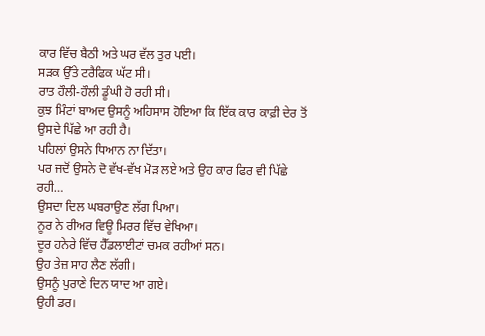ਕਾਰ ਵਿੱਚ ਬੈਠੀ ਅਤੇ ਘਰ ਵੱਲ ਤੁਰ ਪਈ।
ਸੜਕ ਉੱਤੇ ਟਰੈਫਿਕ ਘੱਟ ਸੀ।
ਰਾਤ ਹੌਲੀ-ਹੌਲੀ ਡੂੰਘੀ ਹੋ ਰਹੀ ਸੀ।
ਕੁਝ ਮਿੰਟਾਂ ਬਾਅਦ ਉਸਨੂੰ ਅਹਿਸਾਸ ਹੋਇਆ ਕਿ ਇੱਕ ਕਾਰ ਕਾਫ਼ੀ ਦੇਰ ਤੋਂ ਉਸਦੇ ਪਿੱਛੇ ਆ ਰਹੀ ਹੈ।
ਪਹਿਲਾਂ ਉਸਨੇ ਧਿਆਨ ਨਾ ਦਿੱਤਾ।
ਪਰ ਜਦੋਂ ਉਸਨੇ ਦੋ ਵੱਖ-ਵੱਖ ਮੋੜ ਲਏ ਅਤੇ ਉਹ ਕਾਰ ਫਿਰ ਵੀ ਪਿੱਛੇ ਰਹੀ…
ਉਸਦਾ ਦਿਲ ਘਬਰਾਉਣ ਲੱਗ ਪਿਆ।
ਨੂਰ ਨੇ ਰੀਅਰ ਵਿਊ ਮਿਰਰ ਵਿੱਚ ਵੇਖਿਆ।
ਦੂਰ ਹਨੇਰੇ ਵਿੱਚ ਹੈੱਡਲਾਈਟਾਂ ਚਮਕ ਰਹੀਆਂ ਸਨ।
ਉਹ ਤੇਜ਼ ਸਾਹ ਲੈਣ ਲੱਗੀ।
ਉਸਨੂੰ ਪੁਰਾਣੇ ਦਿਨ ਯਾਦ ਆ ਗਏ।
ਉਹੀ ਡਰ।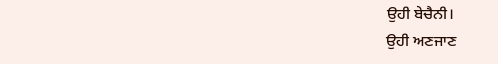ਉਹੀ ਬੇਚੈਨੀ।
ਉਹੀ ਅਣਜਾਣ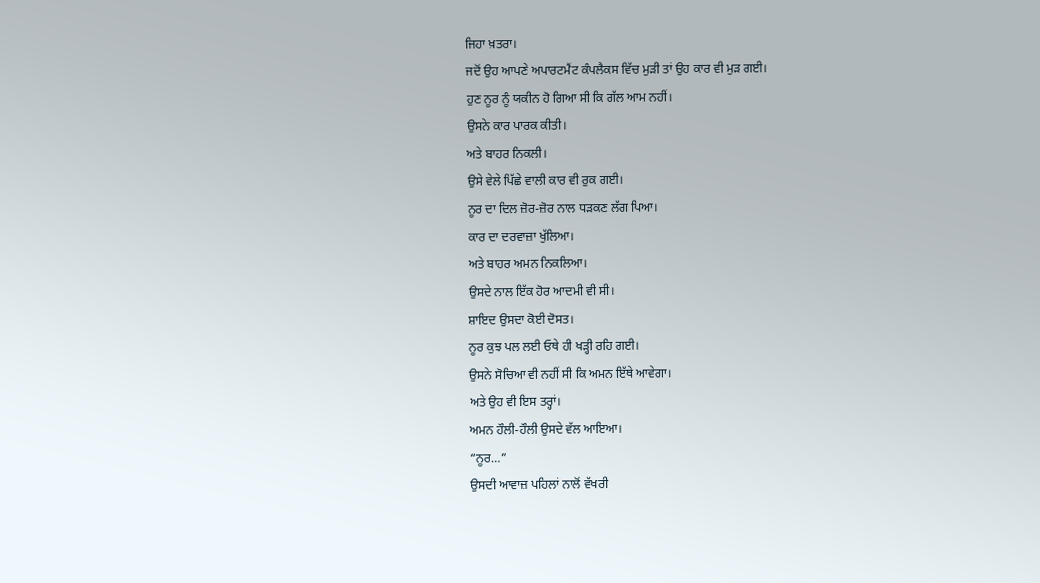ਜਿਹਾ ਖ਼ਤਰਾ।
ਜਦੋਂ ਉਹ ਆਪਣੇ ਅਪਾਰਟਮੈਂਟ ਕੰਪਲੈਕਸ ਵਿੱਚ ਮੁੜੀ ਤਾਂ ਉਹ ਕਾਰ ਵੀ ਮੁੜ ਗਈ।
ਹੁਣ ਨੂਰ ਨੂੰ ਯਕੀਨ ਹੋ ਗਿਆ ਸੀ ਕਿ ਗੱਲ ਆਮ ਨਹੀਂ।
ਉਸਨੇ ਕਾਰ ਪਾਰਕ ਕੀਤੀ।
ਅਤੇ ਬਾਹਰ ਨਿਕਲੀ।
ਉਸੇ ਵੇਲੇ ਪਿੱਛੇ ਵਾਲੀ ਕਾਰ ਵੀ ਰੁਕ ਗਈ।
ਨੂਰ ਦਾ ਦਿਲ ਜ਼ੋਰ-ਜ਼ੋਰ ਨਾਲ ਧੜਕਣ ਲੱਗ ਪਿਆ।
ਕਾਰ ਦਾ ਦਰਵਾਜ਼ਾ ਖੁੱਲਿਆ।
ਅਤੇ ਬਾਹਰ ਅਮਨ ਨਿਕਲਿਆ।
ਉਸਦੇ ਨਾਲ ਇੱਕ ਹੋਰ ਆਦਮੀ ਵੀ ਸੀ।
ਸ਼ਾਇਦ ਉਸਦਾ ਕੋਈ ਦੋਸਤ।
ਨੂਰ ਕੁਝ ਪਲ ਲਈ ਓਥੇ ਹੀ ਖੜ੍ਹੀ ਰਹਿ ਗਈ।
ਉਸਨੇ ਸੋਚਿਆ ਵੀ ਨਹੀਂ ਸੀ ਕਿ ਅਮਨ ਇੱਥੇ ਆਵੇਗਾ।
ਅਤੇ ਉਹ ਵੀ ਇਸ ਤਰ੍ਹਾਂ।
ਅਮਨ ਹੌਲੀ-ਹੌਲੀ ਉਸਦੇ ਵੱਲ ਆਇਆ।
“ਨੂਰ…”
ਉਸਦੀ ਆਵਾਜ਼ ਪਹਿਲਾਂ ਨਾਲੋਂ ਵੱਖਰੀ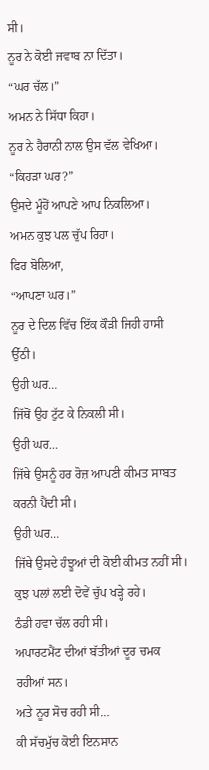ਸੀ।
ਨੂਰ ਨੇ ਕੋਈ ਜਵਾਬ ਨਾ ਦਿੱਤਾ।
“ਘਰ ਚੱਲ।”
ਅਮਨ ਨੇ ਸਿੱਧਾ ਕਿਹਾ।
ਨੂਰ ਨੇ ਹੈਰਾਨੀ ਨਾਲ ਉਸ ਵੱਲ ਵੇਖਿਆ।
“ਕਿਹੜਾ ਘਰ?”
ਉਸਦੇ ਮੂੰਹੋਂ ਆਪਣੇ ਆਪ ਨਿਕਲਿਆ।
ਅਮਨ ਕੁਝ ਪਲ ਚੁੱਪ ਰਿਹਾ।
ਫਿਰ ਬੋਲਿਆ,
“ਆਪਣਾ ਘਰ।”
ਨੂਰ ਦੇ ਦਿਲ ਵਿੱਚ ਇੱਕ ਕੌੜੀ ਜਿਹੀ ਹਾਸੀ ਉੱਠੀ।
ਉਹੀ ਘਰ…
ਜਿੱਥੋਂ ਉਹ ਟੁੱਟ ਕੇ ਨਿਕਲੀ ਸੀ।
ਉਹੀ ਘਰ…
ਜਿੱਥੇ ਉਸਨੂੰ ਹਰ ਰੋਜ਼ ਆਪਣੀ ਕੀਮਤ ਸਾਬਤ ਕਰਨੀ ਪੈਂਦੀ ਸੀ।
ਉਹੀ ਘਰ…
ਜਿੱਥੇ ਉਸਦੇ ਹੰਝੂਆਂ ਦੀ ਕੋਈ ਕੀਮਤ ਨਹੀਂ ਸੀ।
ਕੁਝ ਪਲਾਂ ਲਈ ਦੋਵੇਂ ਚੁੱਪ ਖੜ੍ਹੇ ਰਹੇ।
ਠੰਡੀ ਹਵਾ ਚੱਲ ਰਹੀ ਸੀ।
ਅਪਾਰਟਮੈਂਟ ਦੀਆਂ ਬੱਤੀਆਂ ਦੂਰ ਚਮਕ ਰਹੀਆਂ ਸਨ।
ਅਤੇ ਨੂਰ ਸੋਚ ਰਹੀ ਸੀ…
ਕੀ ਸੱਚਮੁੱਚ ਕੋਈ ਇਨਸਾਨ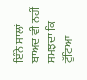ਇੰਨੇ ਸਾਲਾਂ ਬਾਅਦ ਵੀ ਨਹੀਂ ਸਮਝਦਾ ਕਿ ਟੁੱਟਿਆ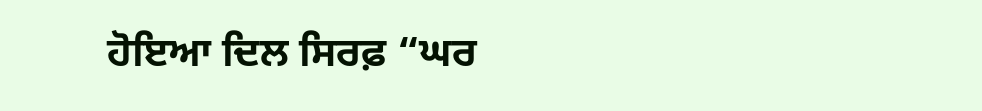ਹੋਇਆ ਦਿਲ ਸਿਰਫ਼ “ਘਰ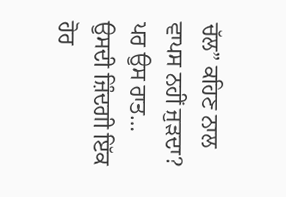ਚੱਲ” ਕਹਿਣ ਨਾਲ ਵਾਪਸ ਨਹੀਂ ਜੁੜਦਾ?
ਪਰ ਉਸ ਰਾਤ…
ਉਸਦੀ ਜ਼ਿੰਦਗੀ ਇੱਕ ਹੋਰ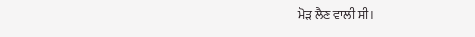ਮੋੜ ਲੈਣ ਵਾਲੀ ਸੀ।